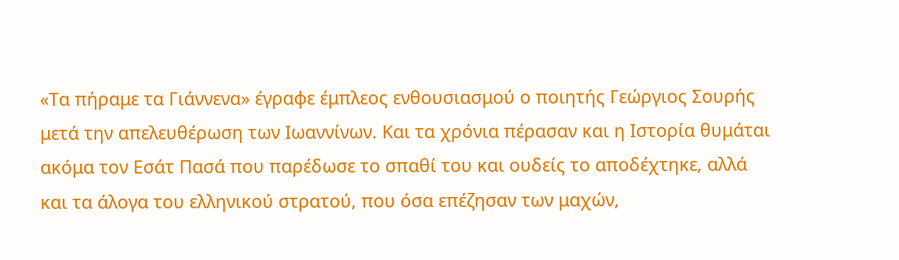«Τα πήραμε τα Γιάννενα» έγραφε έμπλεος ενθουσιασμού ο ποιητής Γεώργιος Σουρής μετά την απελευθέρωση των Ιωαννίνων. Και τα χρόνια πέρασαν και η Ιστορία θυμάται ακόμα τον Εσάτ Πασά που παρέδωσε το σπαθί του και ουδείς το αποδέχτηκε, αλλά και τα άλογα του ελληνικού στρατού, που όσα επέζησαν των μαχών,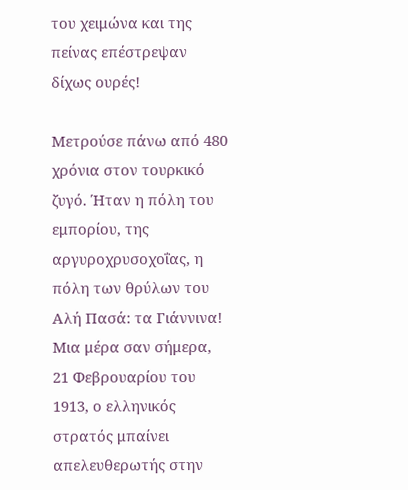του χειμώνα και της πείνας επέστρεψαν δίχως ουρές!

Μετρούσε πάνω από 480 χρόνια στον τουρκικό ζυγό. Ήταν η πόλη του εμπορίου, της αργυροχρυσοχοΐας, η πόλη των θρύλων του Αλή Πασά: τα Γιάννινα! Μια μέρα σαν σήμερα, 21 Φεβρουαρίου του 1913, ο ελληνικός στρατός μπαίνει απελευθερωτής στην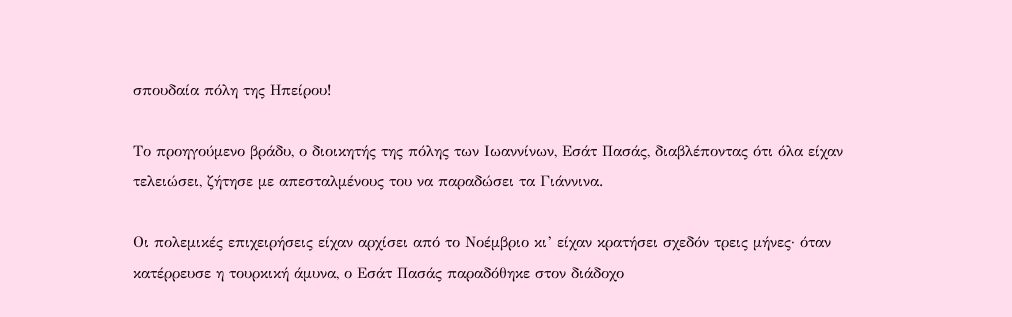σπουδαία πόλη της Ηπείρου!

Το προηγούμενο βράδυ, ο διοικητής της πόλης των Ιωαννίνων, Εσάτ Πασάς, διαβλέποντας ότι όλα είχαν τελειώσει, ζήτησε με απεσταλμένους του να παραδώσει τα Γιάννινα.

Οι πολεμικές επιχειρήσεις είχαν αρχίσει από το Νοέμβριο κι’ είχαν κρατήσει σχεδόν τρεις μήνες· όταν κατέρρευσε η τουρκική άμυνα, ο Εσάτ Πασάς παραδόθηκε στον διάδοχο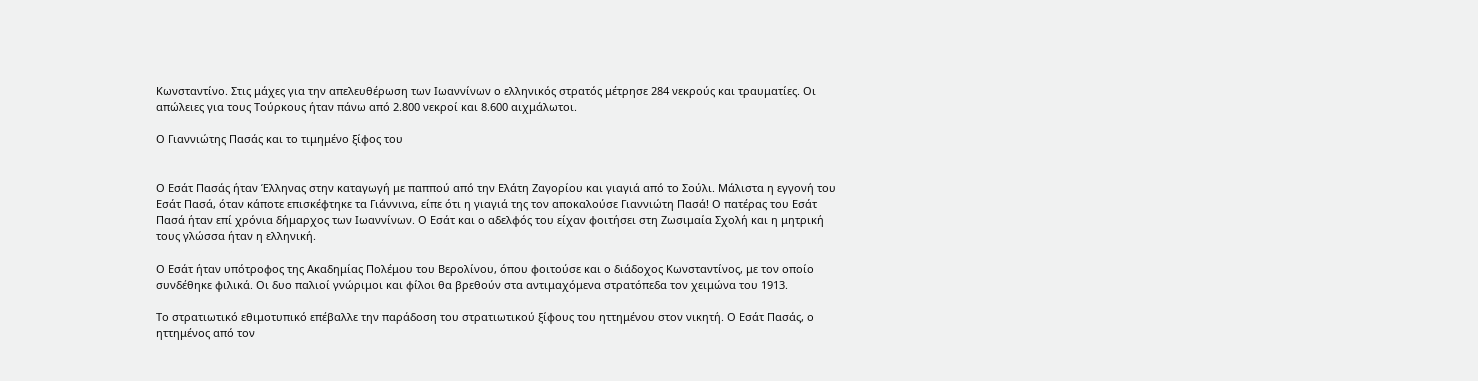Κωνσταντίνο. Στις μάχες για την απελευθέρωση των Ιωαννίνων ο ελληνικός στρατός μέτρησε 284 νεκρούς και τραυματίες. Οι απώλειες για τους Τούρκους ήταν πάνω από 2.800 νεκροί και 8.600 αιχμάλωτοι.

Ο Γιαννιώτης Πασάς και το τιμημένο ξίφος του


Ο Εσάτ Πασάς ήταν Έλληνας στην καταγωγή με παππού από την Ελάτη Ζαγορίου και γιαγιά από το Σούλι. Μάλιστα η εγγονή του Εσάτ Πασά, όταν κάποτε επισκέφτηκε τα Γιάννινα, είπε ότι η γιαγιά της τον αποκαλούσε Γιαννιώτη Πασά! Ο πατέρας του Εσάτ Πασά ήταν επί χρόνια δήμαρχος των Ιωαννίνων. Ο Εσάτ και ο αδελφός του είχαν φοιτήσει στη Ζωσιμαία Σχολή και η μητρική τους γλώσσα ήταν η ελληνική.

Ο Εσάτ ήταν υπότροφος της Ακαδημίας Πολέμου του Βερολίνου, όπου φοιτούσε και ο διάδοχος Κωνσταντίνος, με τον οποίο συνδέθηκε φιλικά. Οι δυο παλιοί γνώριμοι και φίλοι θα βρεθούν στα αντιμαχόμενα στρατόπεδα τον χειμώνα του 1913.

Το στρατιωτικό εθιμοτυπικό επέβαλλε την παράδοση του στρατιωτικού ξίφους του ηττημένου στον νικητή. Ο Εσάτ Πασάς, ο ηττημένος από τον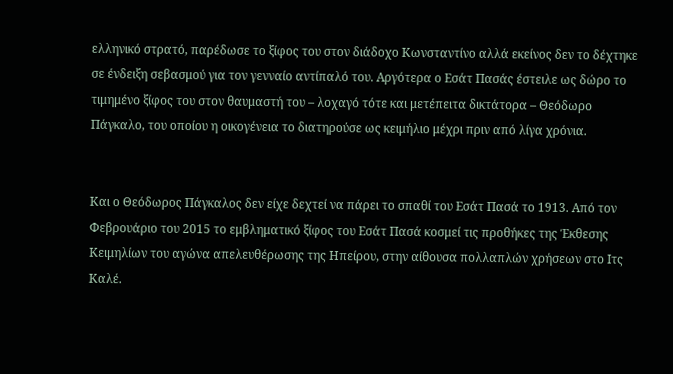ελληνικό στρατό, παρέδωσε το ξίφος του στον διάδοχο Κωνσταντίνο αλλά εκείνος δεν το δέχτηκε σε ένδειξη σεβασμού για τον γενναίο αντίπαλό του. Αργότερα ο Εσάτ Πασάς έστειλε ως δώρο το τιμημένο ξίφος του στον θαυμαστή του – λοχαγό τότε και μετέπειτα δικτάτορα – Θεόδωρο Πάγκαλο, του οποίου η οικογένεια το διατηρούσε ως κειμήλιο μέχρι πριν από λίγα χρόνια.


Και ο Θεόδωρος Πάγκαλος δεν είχε δεχτεί να πάρει το σπαθί του Εσάτ Πασά το 1913. Από τον Φεβρουάριο του 2015 το εμβληματικό ξίφος του Εσάτ Πασά κοσμεί τις προθήκες της Έκθεσης Κειμηλίων του αγώνα απελευθέρωσης της Ηπείρου, στην αίθουσα πολλαπλών χρήσεων στο Ιτς Καλέ.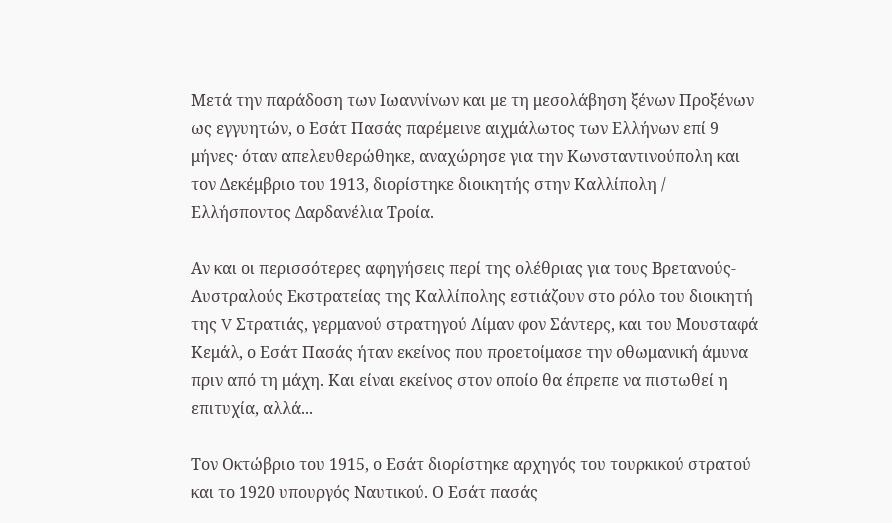Μετά την παράδοση των Ιωαννίνων και με τη μεσολάβηση ξένων Προξένων ως εγγυητών, ο Εσάτ Πασάς παρέμεινε αιχμάλωτος των Ελλήνων επί 9 μήνες· όταν απελευθερώθηκε, αναχώρησε για την Κωνσταντινούπολη και τον Δεκέμβριο του 1913, διορίστηκε διοικητής στην Καλλίπολη / Ελλήσποντος Δαρδανέλια Τροία.

Αν και οι περισσότερες αφηγήσεις περί της ολέθριας για τους Βρετανούς- Αυστραλούς Εκστρατείας της Καλλίπολης εστιάζουν στο ρόλο του διοικητή της V Στρατιάς, γερμανού στρατηγού Λίμαν φον Σάντερς, και του Μουσταφά Κεμάλ, ο Εσάτ Πασάς ήταν εκείνος που προετοίμασε την οθωμανική άμυνα πριν από τη μάχη. Και είναι εκείνος στον οποίο θα έπρεπε να πιστωθεί η επιτυχία, αλλά...

Τον Οκτώβριο του 1915, ο Εσάτ διορίστηκε αρχηγός του τουρκικού στρατού και το 1920 υπουργός Ναυτικού. Ο Εσάτ πασάς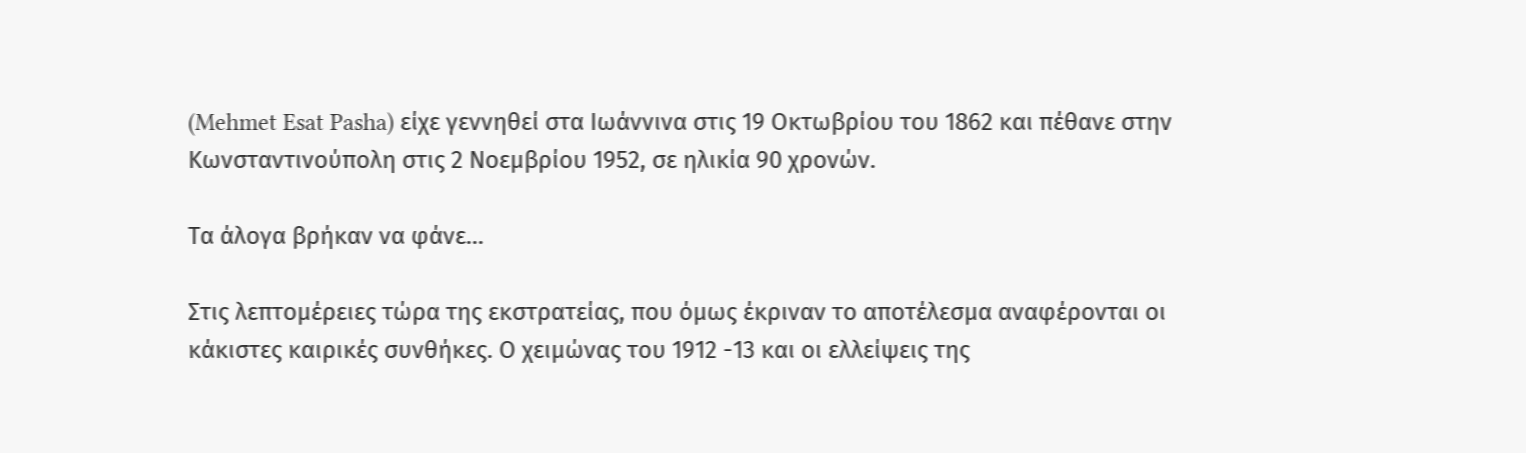(Mehmet Esat Pasha) είχε γεννηθεί στα Ιωάννινα στις 19 Οκτωβρίου του 1862 και πέθανε στην Κωνσταντινούπολη στις 2 Νοεμβρίου 1952, σε ηλικία 90 χρονών.

Τα άλογα βρήκαν να φάνε…

Στις λεπτομέρειες τώρα της εκστρατείας, που όμως έκριναν το αποτέλεσμα αναφέρονται οι κάκιστες καιρικές συνθήκες. Ο χειμώνας του 1912 -13 και οι ελλείψεις της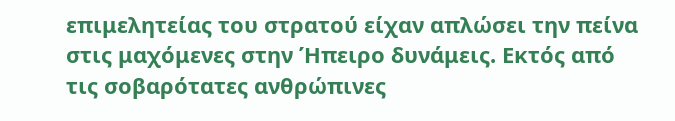επιμελητείας του στρατού είχαν απλώσει την πείνα στις μαχόμενες στην Ήπειρο δυνάμεις. Εκτός από τις σοβαρότατες ανθρώπινες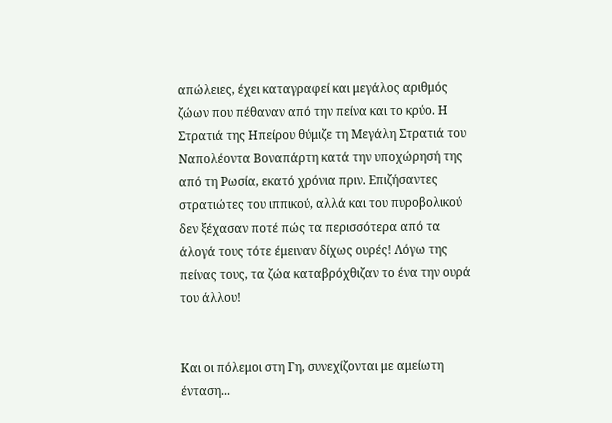απώλειες, έχει καταγραφεί και μεγάλος αριθμός ζώων που πέθαναν από την πείνα και το κρύο. Η Στρατιά της Ηπείρου θύμιζε τη Μεγάλη Στρατιά του Ναπολέοντα Βοναπάρτη κατά την υποχώρησή της από τη Ρωσία, εκατό χρόνια πριν. Επιζήσαντες στρατιώτες του ιππικού, αλλά και του πυροβολικού δεν ξέχασαν ποτέ πώς τα περισσότερα από τα άλογά τους τότε έμειναν δίχως ουρές! Λόγω της πείνας τους, τα ζώα καταβρόχθιζαν το ένα την ουρά του άλλου!


Και οι πόλεμοι στη Γη, συνεχίζονται με αμείωτη ένταση...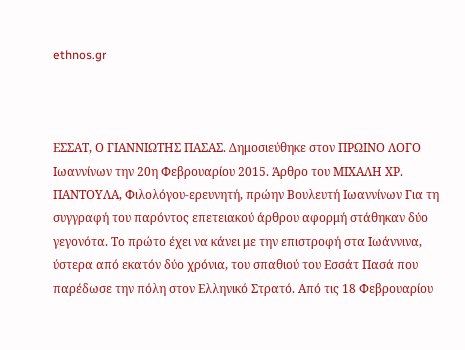ethnos.gr



ΕΣΣΑΤ, Ο ΓΙΑΝΝΙΩΤΗΣ ΠΑΣΑΣ. Δημοσιεύθηκε στον ΠΡΩΙΝΟ ΛΟΓΟ Ιωαννίνων την 20η Φεβρουαρίου 2015. Άρθρο του ΜΙΧΑΛΗ ΧΡ. ΠΑΝΤΟΥΛΑ, Φιλολόγου-ερευνητή, πρώην Βουλευτή Ιωαννίνων Για τη συγγραφή του παρόντος επετειακού άρθρου αφορμή στάθηκαν δύο γεγονότα. Το πρώτο έχει να κάνει με την επιστροφή στα Ιωάννινα, ύστερα από εκατόν δύο χρόνια, του σπαθιού του Εσσάτ Πασά που παρέδωσε την πόλη στον Ελληνικό Στρατό. Από τις 18 Φεβρουαρίου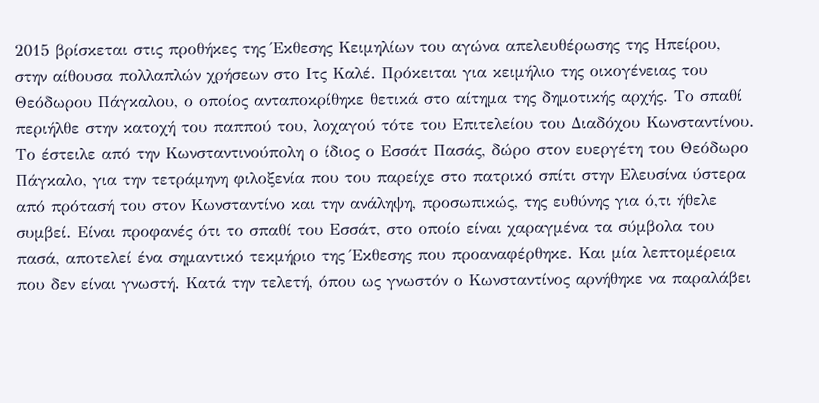2015 βρίσκεται στις προθήκες της Έκθεσης Κειμηλίων του αγώνα απελευθέρωσης της Ηπείρου, στην αίθουσα πολλαπλών χρήσεων στο Ιτς Καλέ. Πρόκειται για κειμήλιο της οικογένειας του Θεόδωρου Πάγκαλου, ο οποίος ανταποκρίθηκε θετικά στο αίτημα της δημοτικής αρχής. Το σπαθί περιήλθε στην κατοχή του παππού του, λοχαγού τότε του Επιτελείου του Διαδόχου Κωνσταντίνου. Το έστειλε από την Κωνσταντινούπολη ο ίδιος ο Εσσάτ Πασάς, δώρο στον ευεργέτη του Θεόδωρο Πάγκαλο, για την τετράμηνη φιλοξενία που του παρείχε στο πατρικό σπίτι στην Ελευσίνα ύστερα από πρότασή του στον Κωνσταντίνο και την ανάληψη, προσωπικώς, της ευθύνης για ό,τι ήθελε συμβεί. Είναι προφανές ότι το σπαθί του Εσσάτ, στο οποίο είναι χαραγμένα τα σύμβολα του πασά, αποτελεί ένα σημαντικό τεκμήριο της Έκθεσης που προαναφέρθηκε. Και μία λεπτομέρεια που δεν είναι γνωστή. Κατά την τελετή, όπου ως γνωστόν ο Κωνσταντίνος αρνήθηκε να παραλάβει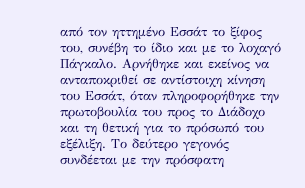από τον ηττημένο Εσσάτ το ξίφος του, συνέβη το ίδιο και με το λοχαγό Πάγκαλο. Αρνήθηκε και εκείνος να ανταποκριθεί σε αντίστοιχη κίνηση του Εσσάτ, όταν πληροφορήθηκε την πρωτοβουλία του προς το Διάδοχο και τη θετική για το πρόσωπό του εξέλιξη. Το δεύτερο γεγονός συνδέεται με την πρόσφατη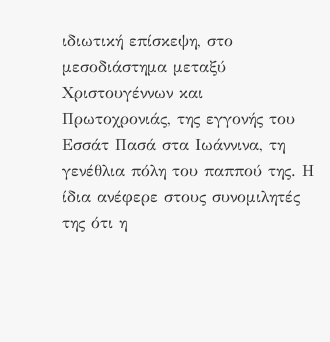ιδιωτική επίσκεψη, στο μεσοδιάστημα μεταξύ Χριστουγέννων και Πρωτοχρονιάς, της εγγονής του Εσσάτ Πασά στα Ιωάννινα, τη γενέθλια πόλη του παππού της. Η ίδια ανέφερε στους συνομιλητές της ότι η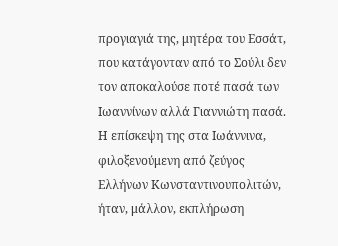προγιαγιά της, μητέρα του Εσσάτ, που κατάγονταν από το Σούλι δεν τον αποκαλούσε ποτέ πασά των Ιωαννίνων αλλά Γιαννιώτη πασά. Η επίσκεψη της στα Ιωάννινα, φιλοξενούμενη από ζεύγος Ελλήνων Κωνσταντινουπολιτών, ήταν, μάλλον, εκπλήρωση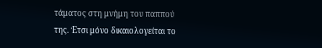τάματος στη μνήμη του παππού της. Έτσι μόνο δικαιολογείται το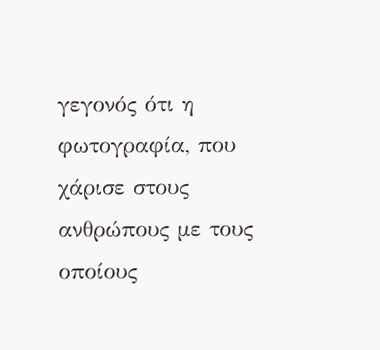γεγονός ότι η φωτογραφία, που χάρισε στους ανθρώπους με τους οποίους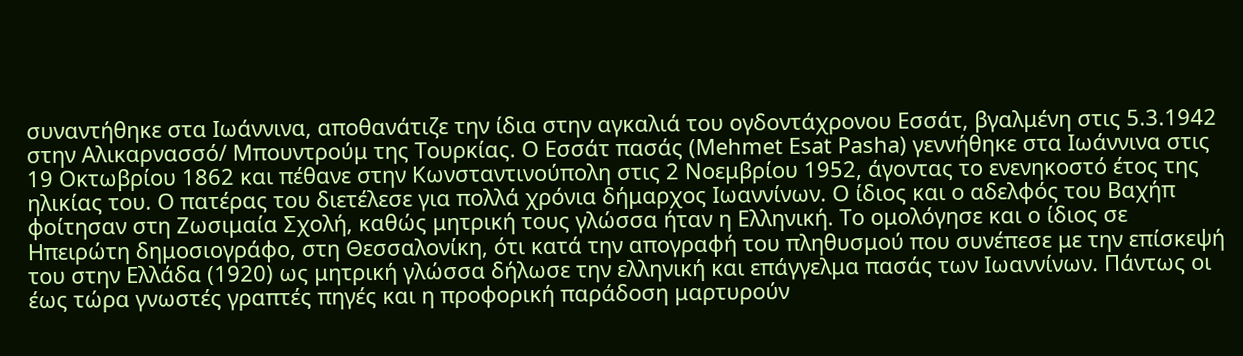συναντήθηκε στα Ιωάννινα, αποθανάτιζε την ίδια στην αγκαλιά του ογδοντάχρονου Εσσάτ, βγαλμένη στις 5.3.1942 στην Αλικαρνασσό/ Μπουντρούμ της Τουρκίας. Ο Εσσάτ πασάς (Mehmet Esat Pasha) γεννήθηκε στα Ιωάννινα στις 19 Οκτωβρίου 1862 και πέθανε στην Κωνσταντινούπολη στις 2 Νοεμβρίου 1952, άγοντας το ενενηκοστό έτος της ηλικίας του. Ο πατέρας του διετέλεσε για πολλά χρόνια δήμαρχος Ιωαννίνων. Ο ίδιος και ο αδελφός του Βαχήπ φοίτησαν στη Ζωσιμαία Σχολή, καθώς μητρική τους γλώσσα ήταν η Ελληνική. Το ομολόγησε και ο ίδιος σε Ηπειρώτη δημοσιογράφο, στη Θεσσαλονίκη, ότι κατά την απογραφή του πληθυσμού που συνέπεσε με την επίσκεψή του στην Ελλάδα (1920) ως μητρική γλώσσα δήλωσε την ελληνική και επάγγελμα πασάς των Ιωαννίνων. Πάντως οι έως τώρα γνωστές γραπτές πηγές και η προφορική παράδοση μαρτυρούν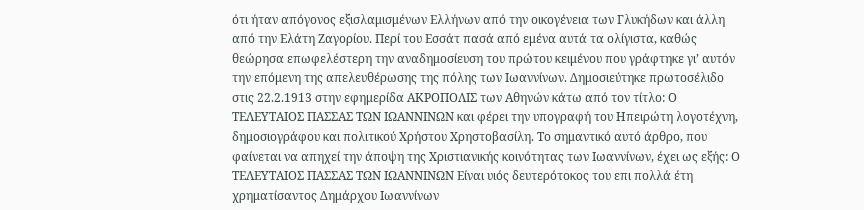ότι ήταν απόγονος εξισλαμισμένων Ελλήνων από την οικογένεια των Γλυκήδων και άλλη από την Ελάτη Ζαγορίου. Περί του Εσσάτ πασά από εμένα αυτά τα ολίγιστα, καθώς θεώρησα επωφελέστερη την αναδημοσίευση του πρώτου κειμένου που γράφτηκε γι’ αυτόν την επόμενη της απελευθέρωσης της πόλης των Ιωαννίνων. Δημοσιεύτηκε πρωτοσέλιδο στις 22.2.1913 στην εφημερίδα ΑΚΡΟΠΟΛΙΣ των Αθηνών κάτω από τον τίτλο: Ο ΤΕΛΕΥΤΑΙΟΣ ΠΑΣΣΑΣ ΤΩΝ ΙΩΑΝΝΙΝΩΝ και φέρει την υπογραφή του Ηπειρώτη λογοτέχνη, δημοσιογράφου και πολιτικού Χρήστου Χρηστοβασίλη. Το σημαντικό αυτό άρθρο, που φαίνεται να απηχεί την άποψη της Χριστιανικής κοινότητας των Ιωαννίνων, έχει ως εξής: Ο ΤΕΛΕΥΤΑΙΟΣ ΠΑΣΣΑΣ ΤΩΝ ΙΩΑΝΝΙΝΩΝ Είναι υιός δευτερότοκος του επι πολλά έτη χρηματίσαντος Δημάρχου Ιωαννίνων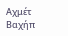Αχμέτ Βαχήπ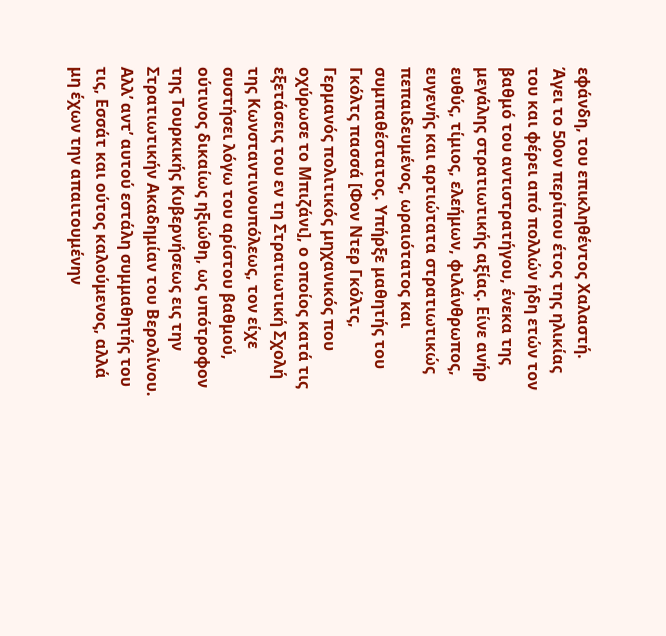εφάνδη, του επικληθέντος Χαλαστή. Άγει το 50ον περίπου έτος της ηλικίας του και φέρει από πολλών ήδη ετών τον βαθμό του αντιστρατήγου, ένεκα της μεγάλης στρατιωτικής αξίας. Είνε ανήρ ευθύς, τίμιος, ελεήμων, φιλάνθρωπος, ευγενής και αρτιώτατα στρατιωτικώς πεπαιδευμένος, ωραιότατος και συμπαθέστατος. Υπήρξε μαθητής του Γκόλτς πασσά [Φον Ντερ Γκόλτς, Γερμανός πολιτικός μηχανικός που οχύρωσε το Μπιζάνι], ο οποίος κατά τις εξετάσεις του εν τη Στρατιωτική Σχολή της Κωνσταντινουπόλεως, τον είχε συστήσει λόγω του αρίστου βαθμού, ούτινος δικαίως ηξιώθη, ως υπότροφον της Τουρκικής Κυβερνήσεως εις την Στρατιωτικήν Ακαδημίαν του Βερολίνου. Αλλ’ αντ’ αυτού εστάλη συμμαθητής του τις, Εσσάτ και ούτος καλούμενος, αλλά μη έχων την απαιτουμένην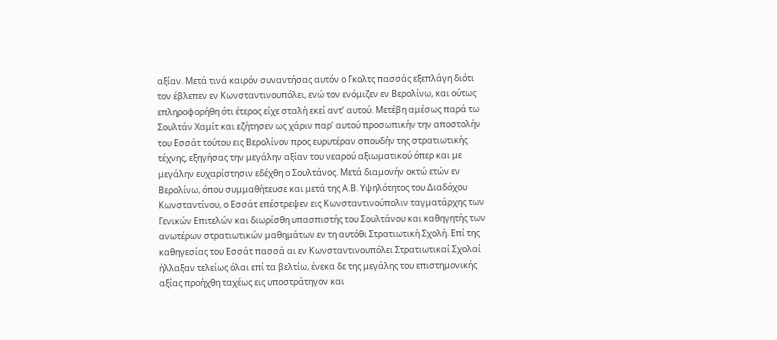αξίαν. Μετά τινά καιρόν συναντήσας αυτόν ο Γκολτς πασσάς εξεπλάγη διότι τον έβλεπεν εν Κωνσταντινουπόλει, ενώ τον ενόμιζεν εν Βερολίνω, και ούτως επληροφορήθη ότι έτερος είχε σταλή εκεί αντ’ αυτού. Μετέβη αμέσως παρά τω Σουλτάν Χαμίτ και εζήτησεν ως χάριν παρ’ αυτού προσωπικήν την αποστολήν του Εσσάτ τούτου εις Βερολίνον προς ευρυτέραν σπουδήν της στρατιωτικής τέχνης, εξηγήσας την μεγάλην αξίαν του νεαρού αξιωματικού όπερ και με μεγάλην ευχαρίστησιν εδέχθη ο Σουλτάνος. Μετά διαμονήν οκτώ ετών εν Βερολίνω, όπου συμμαθήτευσε και μετά της Α.Β. Υψηλότητος του Διαδόχου Κωνσταντίνου, ο Εσσάτ επέστρεψεν εις Κωνσταντινούπολιν ταγματάρχης των Γενικών Επιτελών και διωρίσθη υπασπιστής του Σουλτάνου και καθηγητής των ανωτέρων στρατιωτικών μαθημάτων εν τη αυτόθι Στρατιωτική Σχολή. Επί της καθηγεσίας του Εσσάτ πασσά αι εν Κωνσταντινουπόλει Στρατιωτικαί Σχολαί ήλλαξαν τελείως όλαι επί τα βελτίω, ένεκα δε της μεγάλης του επιστημονικής αξίας προήχθη ταχέως εις υποστράτηγον και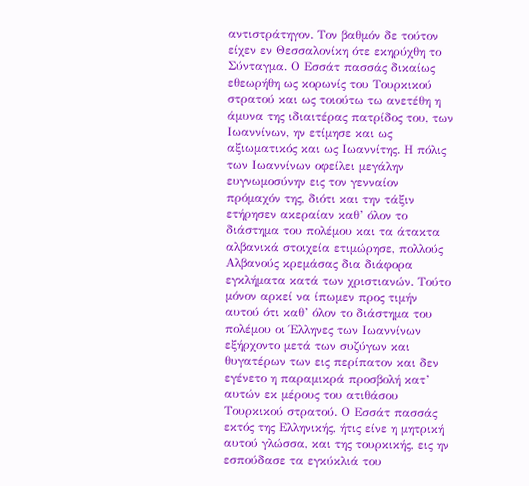αντιστράτηγον. Τον βαθμόν δε τούτον είχεν εν Θεσσαλονίκη ότε εκηρύχθη το Σύνταγμα. Ο Εσσάτ πασσάς δικαίως εθεωρήθη ως κορωνίς του Τουρκικού στρατού και ως τοιούτω τω ανετέθη η άμυνα της ιδιαιτέρας πατρίδος του, των Ιωαννίνων, ην ετίμησε και ως αξιωματικός και ως Ιωαννίτης. Η πόλις των Ιωαννίνων οφείλει μεγάλην ευγνωμοσύνην εις τον γενναίον πρόμαχόν της, διότι και την τάξιν ετήρησεν ακεραίαν καθ’ όλον το διάστημα του πολέμου και τα άτακτα αλβανικά στοιχεία ετιμώρησε, πολλούς Αλβανούς κρεμάσας δια διάφορα εγκλήματα κατά των χριστιανών. Τούτο μόνον αρκεί να ίπωμεν προς τιμήν αυτού ότι καθ’ όλον το διάστημα του πολέμου οι Έλληνες των Ιωαννίνων εξήρχοντο μετά των συζύγων και θυγατέρων των εις περίπατον και δεν εγένετο η παραμικρά προσβολή κατ’ αυτών εκ μέρους του ατιθάσου Τουρκικού στρατού. Ο Εσσάτ πασσάς εκτός της Ελληνικής, ήτις είνε η μητρική αυτού γλώσσα, και της τουρκικής, εις ην εσπούδασε τα εγκύκλιά του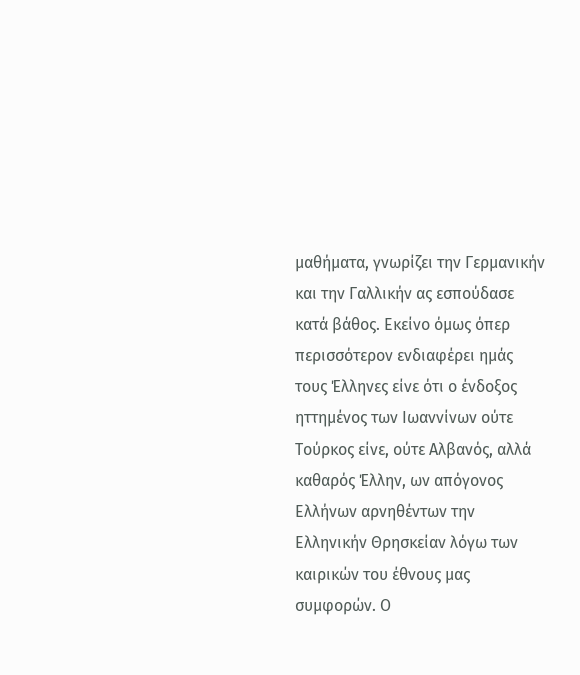μαθήματα, γνωρίζει την Γερμανικήν και την Γαλλικήν ας εσπούδασε κατά βάθος. Εκείνο όμως όπερ περισσότερον ενδιαφέρει ημάς τους Έλληνες είνε ότι ο ένδοξος ηττημένος των Ιωαννίνων ούτε Τούρκος είνε, ούτε Αλβανός, αλλά καθαρός Έλλην, ων απόγονος Ελλήνων αρνηθέντων την Ελληνικήν Θρησκείαν λόγω των καιρικών του έθνους μας συμφορών. Ο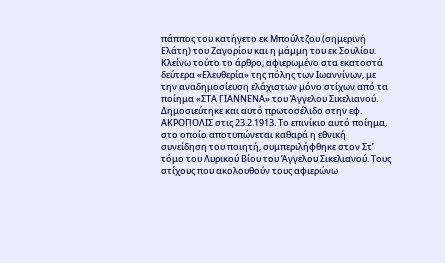πάππος του κατήγετο εκ Μπούλτζου (σημερινή Ελάτη) του Ζαγορίου και η μάμμη του εκ Σουλίου. Κλείνω τούτο το άρθρο, αφιερωμένο στα εκατοστά δεύτερα «Ελευθερία» της πόλης των Ιωαννίνων, με την αναδημοσίευση ελάχιστων μόνο στίχων από τα ποίημα «ΣΤΑ ΓΙΑΝΝΕΝΑ» του Άγγελου Σικελιανού. Δημοσιεύτηκε και αυτό πρωτοσέλιδο στην εφ. ΑΚΡΟΠΟΛΙΣ στις 23.2.1913. Το επινίκιο αυτό ποίημα, στο οποίο αποτυπώνεται καθαρά η εθνική συνείδηση του ποιητή, συμπεριλήφθηκε στον Στ’ τόμο του Λυρικού Βίου του Άγγελου Σικελιανού. Τους στίχους που ακολουθούν τους αφιερώνω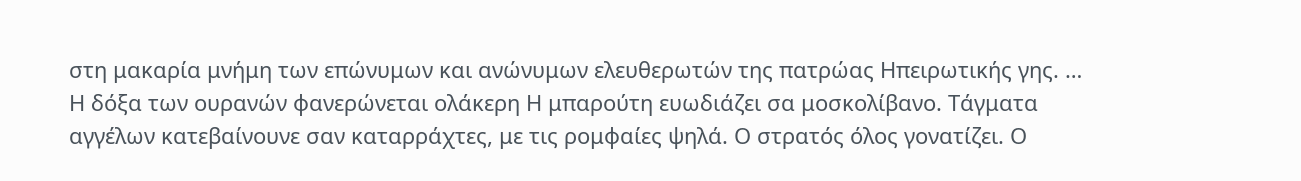στη μακαρία μνήμη των επώνυμων και ανώνυμων ελευθερωτών της πατρώας Ηπειρωτικής γης. … Η δόξα των ουρανών φανερώνεται ολάκερη Η μπαρούτη ευωδιάζει σα μοσκολίβανο. Τάγματα αγγέλων κατεβαίνουνε σαν καταρράχτες, με τις ρομφαίες ψηλά. Ο στρατός όλος γονατίζει. Ο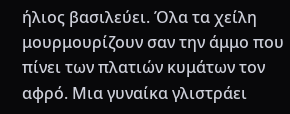ήλιος βασιλεύει. Όλα τα χείλη μουρμουρίζουν σαν την άμμο που πίνει των πλατιών κυμάτων τον αφρό. Μια γυναίκα γλιστράει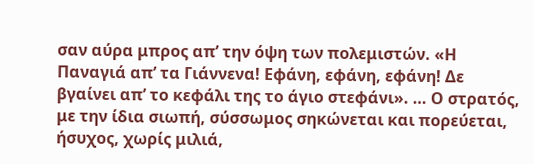σαν αύρα μπρος απ’ την όψη των πολεμιστών. «Η Παναγιά απ’ τα Γιάννενα! Εφάνη, εφάνη, εφάνη! Δε βγαίνει απ’ το κεφάλι της το άγιο στεφάνι». … Ο στρατός, με την ίδια σιωπή, σύσσωμος σηκώνεται και πορεύεται, ήσυχος, χωρίς μιλιά,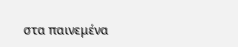στα παινεμένα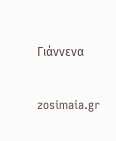Γιάννενα

zosimaia.gr